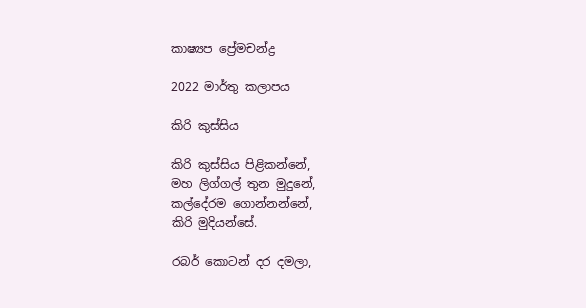කාෂ්‍යප ප්‍රේමචන්ද්‍ර

2022 මාර්තු කලාපය

කිරි කුස්සිය

කිරි කුස්සිය පිළිකන්නේ,
මහ ලිග්ගල් තුන මුදුනේ,
කල්දේරම ගොන්නන්නේ,
කිරි මුදියන්සේ.

රබර් කොටන් දර දමලා,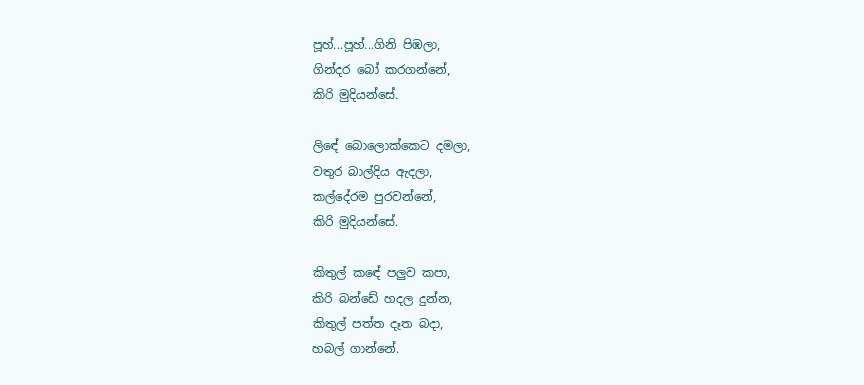පූහ්...පූහ්...ගිනි පිඹලා,
ගින්දර බෝ කරගන්නේ,
කිරි මුදියන්සේ.

ලිඳේ බොලොක්කෙට දමලා,
වතුර බාල්දිය ඇදලා,
කල්දේරම පුරවන්නේ,
කිරි මුදියන්සේ.

කිතුල් කඳේ පලුව කපා,
කිරි බන්ඩේ හදල දුන්න,
කිතුල් පත්ත දෑත බදා,
හබල් ගාන්නේ.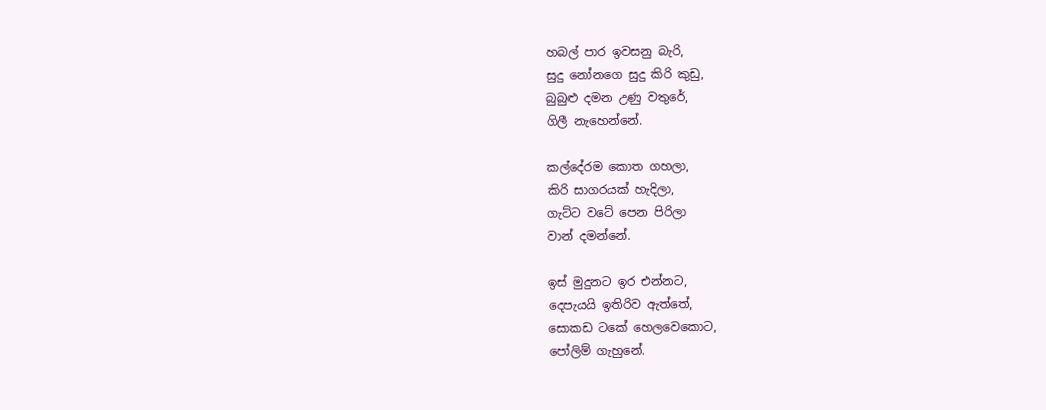හබල් පාර ඉවසනු බැරි,
සුදු නෝනගෙ සුදු කිරි කුඩු,
බුබුළු දමන උණු වතුරේ,
ගිලී නැහෙන්නේ.

කල්දේරම කොත ගහලා,
කිරි සාගරයක් හැදිලා,
ගැට්ට වටේ පෙන පිරිලා
වාන් දමන්නේ.

ඉස් මුදුනට ඉර එන්නට,
දෙපැයයි ඉතිරිව ඇත්තේ,
සොකඩ ටකේ හෙලවෙකොට,
පෝලිම් ගැහුනේ.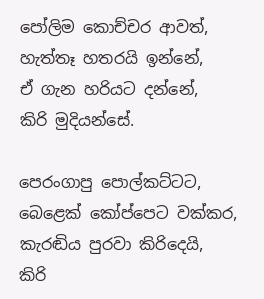පෝලිම කොච්චර ආවත්,
හැත්තෑ හතරයි ඉන්නේ,
ඒ ගැන හරියට දන්නේ,
කිරි මුදියන්සේ.

පෙරංගාපු පොල්කට්ටට,
බෙළෙක් කෝප්පෙට වක්කර,
කැරඬිය පුරවා කිරිදෙයි,
කිරි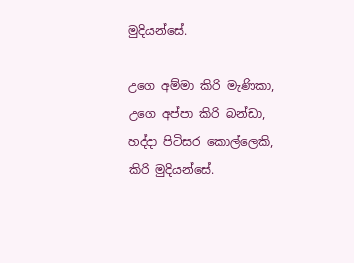මුදියන්සේ.

උගෙ අම්මා කිරි මැණිකා,
උගෙ අප්පා කිරි බන්ඩා,
හද්දා පිටිසර කොල්ලෙකි,
කිරි මුදියන්සේ.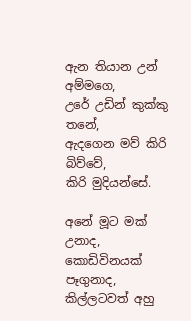ඇන තියාන උන් අම්මගෙ,
උරේ උඩින් කුක්කු තනේ,
ඇදගෙන මව් කිරි බිව්වේ,
කිරි මුදියන්සේ.

අනේ මූට මක් උනාද,
කොඩිවිනයක් පෑගුනාද,
කිල්ලටවත් අහු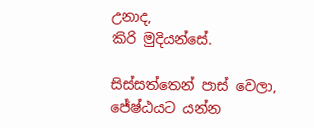උනාද,
කිරි මුදියන්සේ.

සිස්සත්තෙන් පාස් වෙලා,
ජේෂ්ඨයට යන්න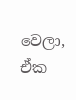වෙලා,
ඒක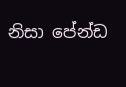නිසා පේන්ඩ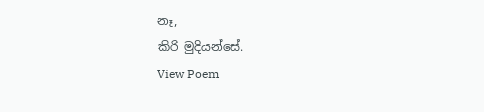නෑ,
කිරි මුදියන්සේ.
View Poem